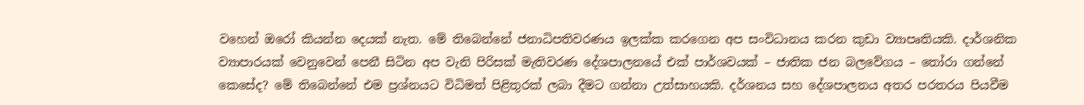වහෙන් ඔරෝ කියන්න දෙයක් නැත. මේ තිබෙන්නේ ජනාධිපතිවරණය ඉලක්ක කරගෙන අප සංවිධානය කරන කුඩා ව්‍යාපෘතියකි. දාර්ශනික ව්‍යාපාරයක් වෙනුවෙන් පෙනී සිටින අප වැනි පිරිසක් මැතිවරණ දේශපාලනයේ එක් පාර්ශවයක් – ජාතික ජන බලවේගය – තෝරා ගන්නේ කෙසේද? මේ තිබෙන්නේ එම ප්‍රශ්නයට විධිමත් පිළිතුරක් ලබා දීමට ගන්නා උත්සාහයකි. දර්ශනය සහ දේශපාලනය අතර පරතරය පියවීම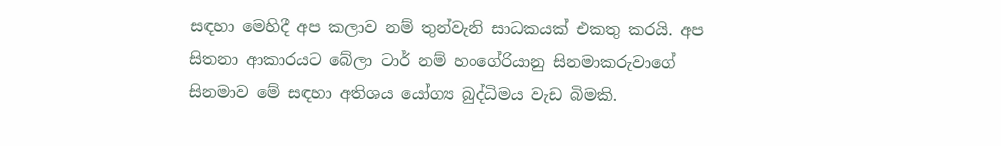සඳහා මෙහිදී අප කලාව නම් තුන්වැනි සාධකයක් එකතු කරයි. අප සිතනා ආකාරයට බේලා ටාර් නම් හංගේරියානු සිනමාකරුවාගේ සිනමාව මේ සඳහා අතිශය යෝග්‍ය බුද්ධිමය වැඩ බිමකි.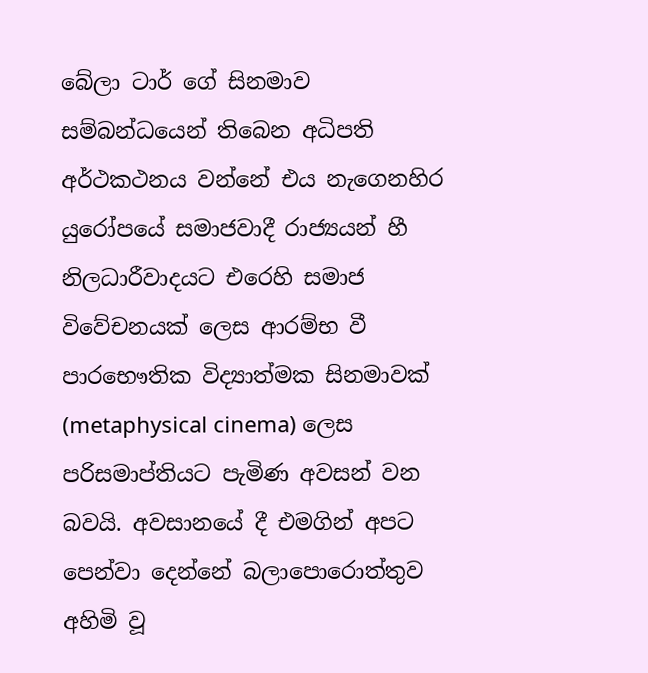බේලා ටාර් ගේ සිනමාව සම්බන්ධයෙන් තිබෙන අධිපති අර්ථකථනය වන්නේ එය නැගෙනහිර යුරෝපයේ සමාජවාදී රාජ්‍යයන් හී නිලධාරීවාදයට එරෙහි සමාජ විවේචනයක් ලෙස ආරම්භ වී පාරභෞතික විද්‍යාත්මක සිනමාවක් (metaphysical cinema) ලෙස පරිසමාප්තියට පැමිණ අවසන් වන බවයි. අවසානයේ දී එමගින් අපට පෙන්වා දෙන්නේ බලාපොරොත්තුව අහිමි වූ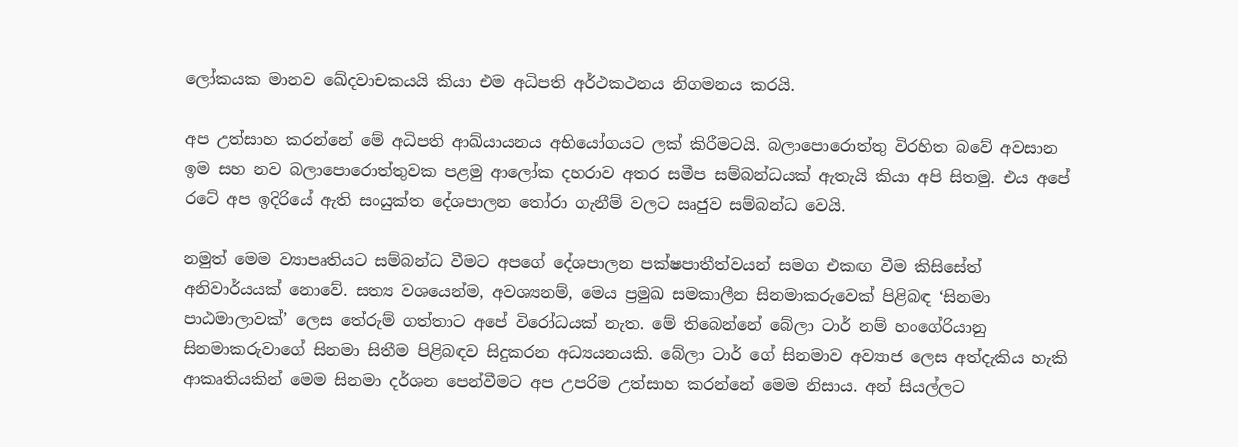ලෝකයක මානව ඛේදවාචකයයි කියා එම අධිපති අර්ථකථනය නිගමනය කරයි.

අප උත්සාහ කරන්නේ මේ අධිපති ආඛ්යායනය අභියෝගයට ලක් කිරීමටයි. බලාපොරොත්තු විරහිත බවේ අවසාන ඉම සහ නව බලාපොරොත්තුවක පළමු ආලෝක දහරාව අතර සමීප සම්බන්ධයක් ඇතැයි කියා අපි සිතමු. එය අපේ රටේ අප ඉදිරියේ ඇති සංයුක්ත දේශපාලන තෝරා ගැනීම් වලට ඍජුව සම්බන්ධ වෙයි.

නමුත් මෙම ව්‍යාපෘතියට සම්බන්ධ වීමට අපගේ දේශපාලන පක්ෂපාතීත්වයන් සමග එකඟ වීම කිසිසේත් අනිවාර්යයක් නොවේ. සත්‍ය වශයෙන්ම, අවශ්‍යනම්, මෙය ප්‍රමුඛ සමකාලීන සිනමාකරුවෙක් පිළිබඳ ‘සිනමා පාඨමාලාවක්’ ලෙස තේරුම් ගත්තාට අපේ විරෝධයක් නැත. මේ තිබෙන්නේ බේලා ටාර් නම් හංගේරියානු සිනමාකරුවාගේ සිනමා සිතීම පිළිබඳව සිදුකරන අධ්‍යයනයකි. බේලා ටාර් ගේ සිනමාව අව්‍යාජ ලෙස අත්දැකිය හැකි ආකෘතියකින් මෙම සිනමා දර්ශන පෙන්වීමට අප උපරිම උත්සාහ කරන්නේ මෙම නිසාය. අන් සියල්ලට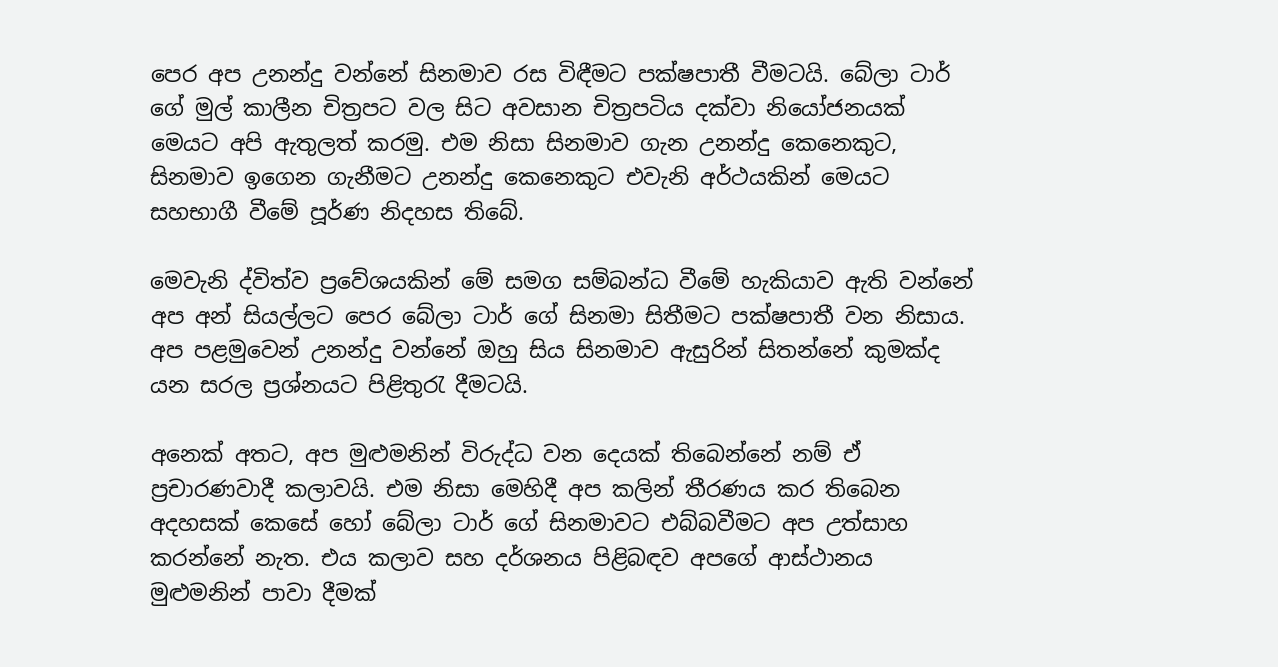පෙර අප උනන්දු වන්නේ සිනමාව රස විඳීමට පක්ෂපාතී වීමටයි. බේලා ටාර් ගේ මුල් කාලීන චිත්‍රපට වල සිට අවසාන චිත්‍රපටිය දක්වා නියෝජනයක් මෙයට අපි ඇතුලත් කරමු. එම නිසා සිනමාව ගැන උනන්දු කෙනෙකුට, සිනමාව ඉගෙන ගැනීමට උනන්දු කෙනෙකුට එවැනි අර්ථයකින් මෙයට සහභාගී වීමේ පූර්ණ නිදහස තිබේ.

මෙවැනි ද්විත්ව ප්‍රවේශයකින් මේ සමග සම්බන්ධ වීමේ හැකියාව ඇති වන්නේ අප අන් සියල්ලට පෙර බේලා ටාර් ගේ සිනමා සිතීමට පක්ෂපාතී වන නිසාය. අප පළමුවෙන් උනන්දු වන්නේ ඔහු සිය සිනමාව ඇසුරින් සිතන්නේ කුමක්ද යන සරල ප්‍රශ්නයට පිළිතුරැ දීමටයි.

අනෙක් අතට, අප මුළුමනින් විරුද්ධ වන දෙයක් තිබෙන්නේ නම් ඒ ප්‍රචාරණවාදී කලාවයි. එම නිසා මෙහිදී අප කලින් තීරණය කර තිබෙන අදහසක් කෙසේ හෝ බේලා ටාර් ගේ සිනමාවට එබ්බවීමට අප උත්සාහ කරන්නේ නැත. එය කලාව සහ දර්ශනය පිළිබඳව අපගේ ආස්ථානය මුළුමනින් පාවා දීමක්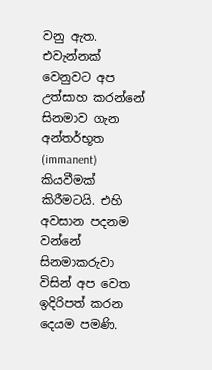වනු ඇත. එවැන්නක් වෙනුවට අප උත්සාහ කරන්නේ සිනමාව ගැන අන්තර්භූත (immanent) කියවීමක් කිරීමටයි. එහි අවසාන පදනම වන්නේ සිනමාකරුවා විසින් අප වෙත ඉදිරිපත් කරන දෙයම පමණි.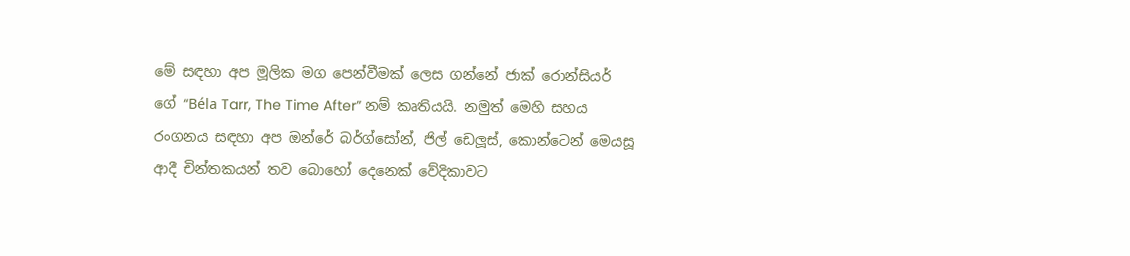මේ සඳහා අප මූලික මග පෙන්වීමක් ලෙස ගන්නේ ජාක් රොන්සියර් ගේ “Béla Tarr, The Time After” නම් කෘතියයි. නමුත් මෙහි සහය රංගනය සඳහා අප ඔන්රේ බර්ග්සෝන්, ජිල් ඩෙලූස්, කොන්ටෙන් මෙයසූ ආදී චින්තකයන් තව බොහෝ දෙනෙක් වේදිකාවට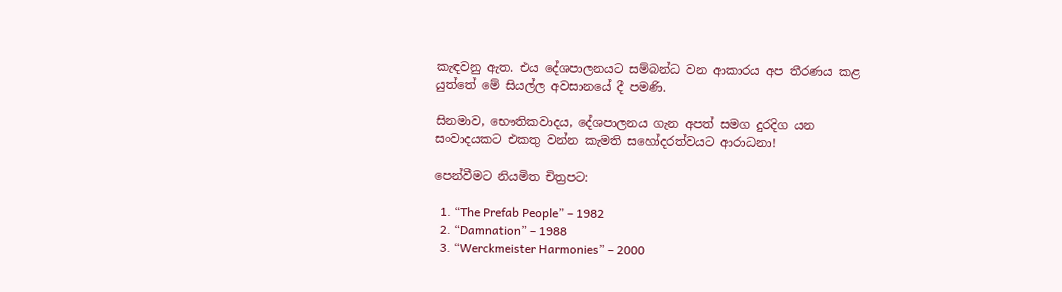කැඳවනු ඇත. එය දේශපාලනයට සම්බන්ධ වන ආකාරය අප තීරණය කළ යුත්තේ මේ සියල්ල අවසානයේ දී පමණි.

සිනමාව, භෞතිකවාදය, දේශපාලනය ගැන අපත් සමග දුරදිග යන සංවාදයකට එකතු වන්න කැමති සහෝදරත්වයට ආරාධනා!

පෙන්වීමට නියමිත චිත්‍රපට:

  1. “The Prefab People” – 1982
  2. “Damnation” – 1988
  3. “Werckmeister Harmonies” – 2000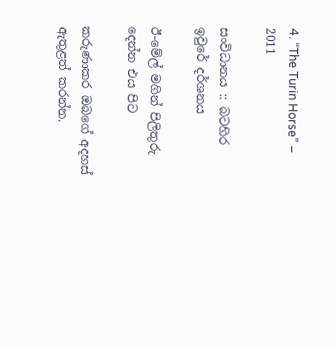4. “The Turin Horse” – 2011

සංවිධානය :: බටහිර ඉවුරේ දර්ශනය

ඊ-මේල් මගින් පිලිතුරු දෙන්න එය පිට

කරුණාකර ඔබගේ අදහස් ඇතුළත් කරන්න.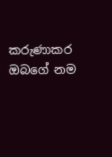කරුණාකර ඔබගේ නම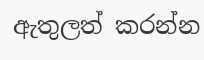ඇතුලත් කරන්න